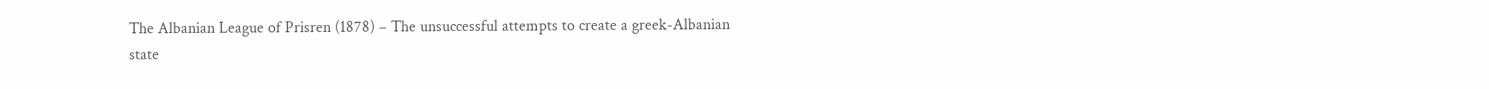The Albanian League of Prisren (1878) – The unsuccessful attempts to create a greek-Albanian state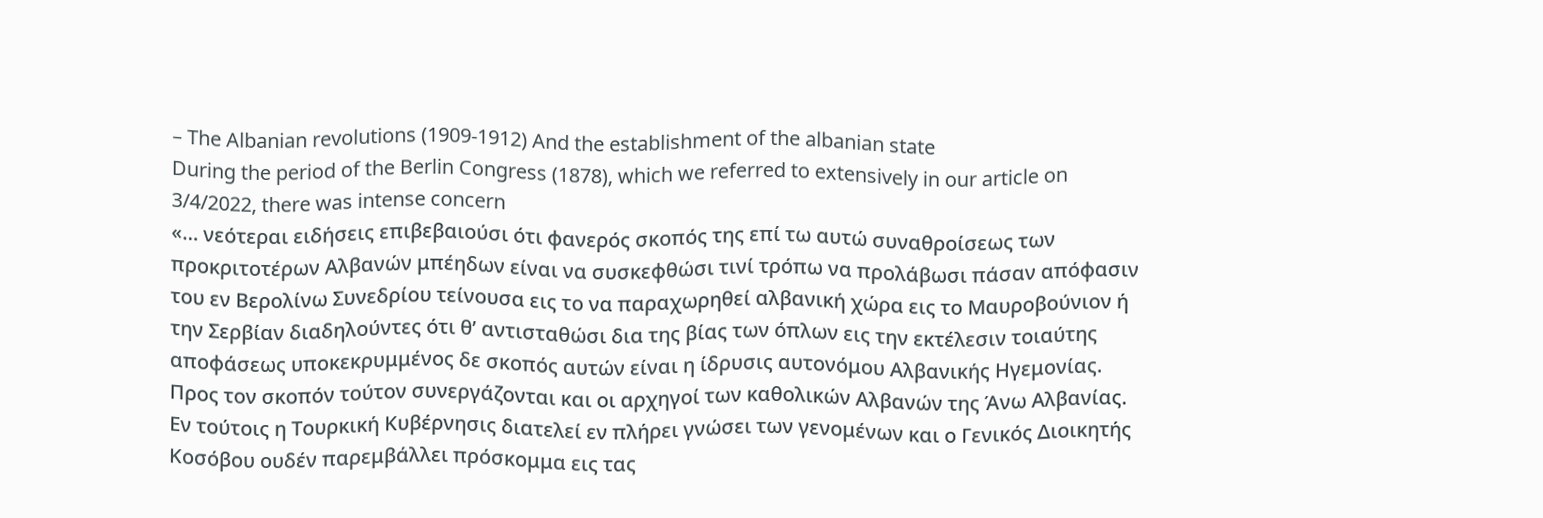– The Albanian revolutions (1909-1912) And the establishment of the albanian state
During the period of the Berlin Congress (1878), which we referred to extensively in our article on 3/4/2022, there was intense concern
«… νεότεραι ειδήσεις επιβεβαιούσι ότι φανερός σκοπός της επί τω αυτώ συναθροίσεως των προκριτοτέρων Αλβανών μπέηδων είναι να συσκεφθώσι τινί τρόπω να προλάβωσι πάσαν απόφασιν του εν Βερολίνω Συνεδρίου τείνουσα εις το να παραχωρηθεί αλβανική χώρα εις το Μαυροβούνιον ή την Σερβίαν διαδηλούντες ότι θ’ αντισταθώσι δια της βίας των όπλων εις την εκτέλεσιν τοιαύτης αποφάσεως υποκεκρυμμένος δε σκοπός αυτών είναι η ίδρυσις αυτονόμου Αλβανικής Ηγεμονίας. Προς τον σκοπόν τούτον συνεργάζονται και οι αρχηγοί των καθολικών Αλβανών της Άνω Αλβανίας. Εν τούτοις η Τουρκική Κυβέρνησις διατελεί εν πλήρει γνώσει των γενομένων και ο Γενικός Διοικητής Κοσόβου ουδέν παρεμβάλλει πρόσκομμα εις τας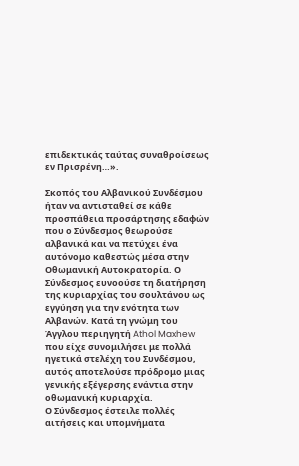επιδεκτικάς ταύτας συναθροίσεως εν Πρισρένη…».

Σκοπός του Αλβανικού Συνδέσμου ήταν να αντισταθεί σε κάθε προσπάθεια προσάρτησης εδαφών που ο Σύνδεσμος θεωρούσε αλβανικά και να πετύχει ένα αυτόνομο καθεστώς μέσα στην Οθωμανική Αυτοκρατορία. Ο Σύνδεσμος ευνοούσε τη διατήρηση της κυριαρχίας του σουλτάνου ως εγγύηση για την ενότητα των Αλβανών. Κατά τη γνώμη του Άγγλου περιηγητή Athol Maxhew που είχε συνομιλήσει με πολλά ηγετικά στελέχη του Συνδέσμου, αυτός αποτελούσε πρόδρομο μιας γενικής εξέγερσης ενάντια στην οθωμανική κυριαρχία.
Ο Σύνδεσμος έστειλε πολλές αιτήσεις και υπομνήματα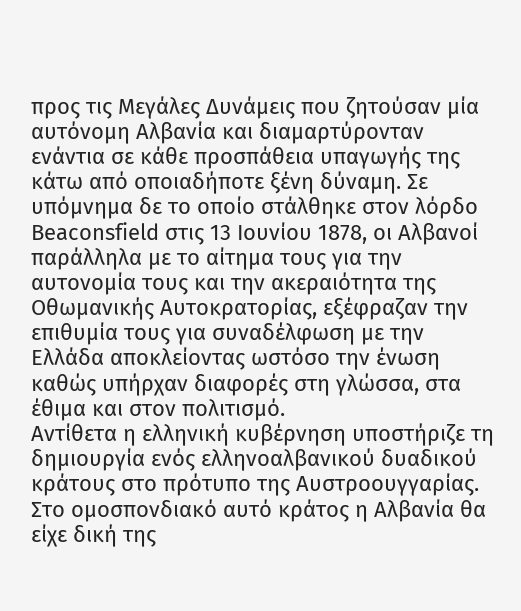προς τις Μεγάλες Δυνάμεις που ζητούσαν μία αυτόνομη Αλβανία και διαμαρτύρονταν ενάντια σε κάθε προσπάθεια υπαγωγής της κάτω από οποιαδήποτε ξένη δύναμη. Σε υπόμνημα δε το οποίο στάλθηκε στον λόρδο Beaconsfield στις 13 Ιουνίου 1878, οι Αλβανοί παράλληλα με το αίτημα τους για την αυτονομία τους και την ακεραιότητα της Οθωμανικής Αυτοκρατορίας, εξέφραζαν την επιθυμία τους για συναδέλφωση με την Ελλάδα αποκλείοντας ωστόσο την ένωση καθώς υπήρχαν διαφορές στη γλώσσα, στα έθιμα και στον πολιτισμό.
Αντίθετα η ελληνική κυβέρνηση υποστήριζε τη δημιουργία ενός ελληνοαλβανικού δυαδικού κράτους στο πρότυπο της Αυστροουγγαρίας. Στο ομοσπονδιακό αυτό κράτος η Αλβανία θα είχε δική της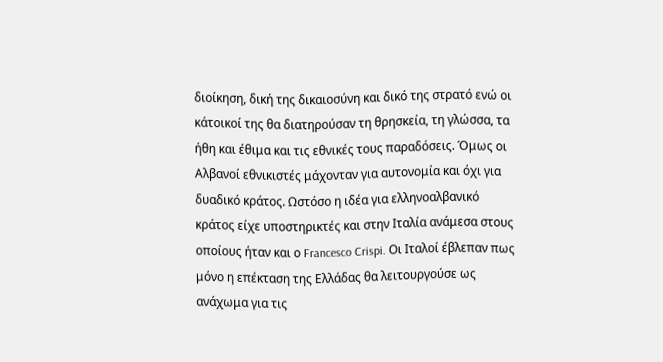διοίκηση, δική της δικαιοσύνη και δικό της στρατό ενώ οι κάτοικοί της θα διατηρούσαν τη θρησκεία, τη γλώσσα, τα ήθη και έθιμα και τις εθνικές τους παραδόσεις. Όμως οι Αλβανοί εθνικιστές μάχονταν για αυτονομία και όχι για δυαδικό κράτος. Ωστόσο η ιδέα για ελληνοαλβανικό κράτος είχε υποστηρικτές και στην Ιταλία ανάμεσα στους οποίους ήταν και ο Francesco Crispi. Οι Ιταλοί έβλεπαν πως μόνο η επέκταση της Ελλάδας θα λειτουργούσε ως ανάχωμα για τις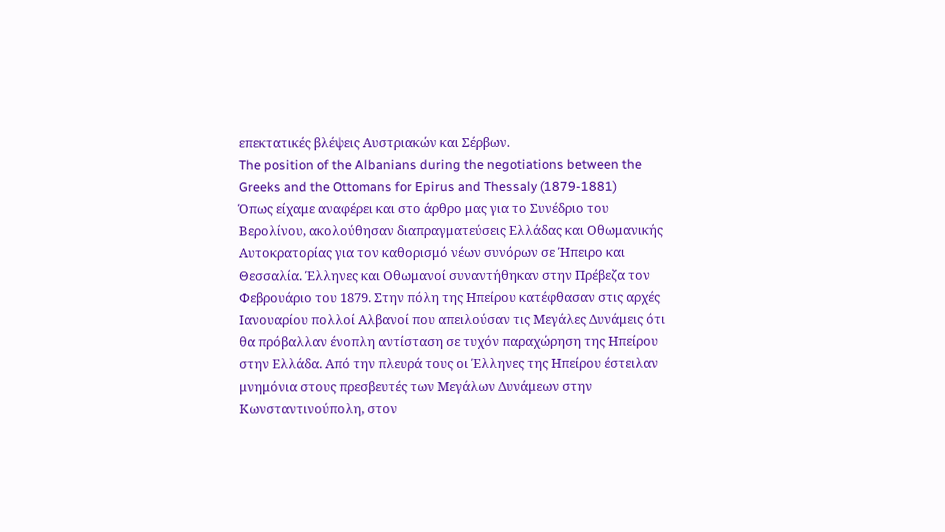επεκτατικές βλέψεις Αυστριακών και Σέρβων.
The position of the Albanians during the negotiations between the Greeks and the Ottomans for Epirus and Thessaly (1879-1881)
Όπως είχαμε αναφέρει και στο άρθρο μας για το Συνέδριο του Βερολίνου, ακολούθησαν διαπραγματεύσεις Ελλάδας και Οθωμανικής Αυτοκρατορίας για τον καθορισμό νέων συνόρων σε Ήπειρο και Θεσσαλία. Έλληνες και Οθωμανοί συναντήθηκαν στην Πρέβεζα τον Φεβρουάριο του 1879. Στην πόλη της Ηπείρου κατέφθασαν στις αρχές Ιανουαρίου πολλοί Αλβανοί που απειλούσαν τις Μεγάλες Δυνάμεις ότι θα πρόβαλλαν ένοπλη αντίσταση σε τυχόν παραχώρηση της Ηπείρου στην Ελλάδα. Από την πλευρά τους οι Έλληνες της Ηπείρου έστειλαν μνημόνια στους πρεσβευτές των Μεγάλων Δυνάμεων στην Κωνσταντινούπολη, στον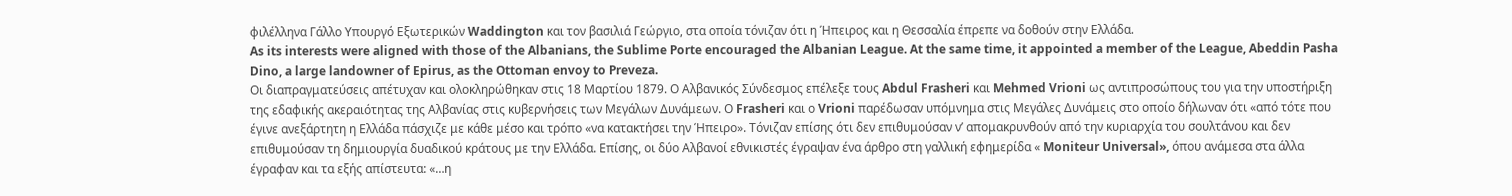φιλέλληνα Γάλλο Υπουργό Εξωτερικών Waddington και τον βασιλιά Γεώργιο, στα οποία τόνιζαν ότι η Ήπειρος και η Θεσσαλία έπρεπε να δοθούν στην Ελλάδα.
As its interests were aligned with those of the Albanians, the Sublime Porte encouraged the Albanian League. At the same time, it appointed a member of the League, Abeddin Pasha Dino, a large landowner of Epirus, as the Ottoman envoy to Preveza.
Οι διαπραγματεύσεις απέτυχαν και ολοκληρώθηκαν στις 18 Μαρτίου 1879. Ο Αλβανικός Σύνδεσμος επέλεξε τους Abdul Frasheri και Mehmed Vrioni ως αντιπροσώπους του για την υποστήριξη της εδαφικής ακεραιότητας της Αλβανίας στις κυβερνήσεις των Μεγάλων Δυνάμεων. Ο Frasheri και ο Vrioni παρέδωσαν υπόμνημα στις Μεγάλες Δυνάμεις στο οποίο δήλωναν ότι «από τότε που έγινε ανεξάρτητη η Ελλάδα πάσχιζε με κάθε μέσο και τρόπο «να κατακτήσει την Ήπειρο». Τόνιζαν επίσης ότι δεν επιθυμούσαν ν’ απομακρυνθούν από την κυριαρχία του σουλτάνου και δεν επιθυμούσαν τη δημιουργία δυαδικού κράτους με την Ελλάδα. Επίσης, οι δύο Αλβανοί εθνικιστές έγραψαν ένα άρθρο στη γαλλική εφημερίδα « Moniteur Universal», όπου ανάμεσα στα άλλα έγραφαν και τα εξής απίστευτα: «…η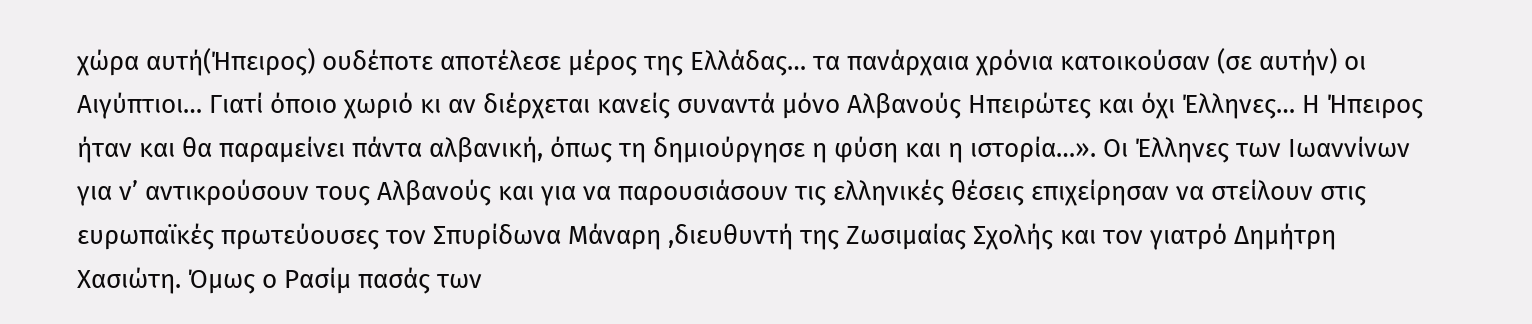χώρα αυτή(Ήπειρος) ουδέποτε αποτέλεσε μέρος της Ελλάδας… τα πανάρχαια χρόνια κατοικούσαν (σε αυτήν) οι Αιγύπτιοι… Γιατί όποιο χωριό κι αν διέρχεται κανείς συναντά μόνο Αλβανούς Ηπειρώτες και όχι Έλληνες… Η Ήπειρος ήταν και θα παραμείνει πάντα αλβανική, όπως τη δημιούργησε η φύση και η ιστορία…». Οι Έλληνες των Ιωαννίνων για ν’ αντικρούσουν τους Αλβανούς και για να παρουσιάσουν τις ελληνικές θέσεις επιχείρησαν να στείλουν στις ευρωπαϊκές πρωτεύουσες τον Σπυρίδωνα Μάναρη ,διευθυντή της Ζωσιμαίας Σχολής και τον γιατρό Δημήτρη Χασιώτη. Όμως ο Ρασίμ πασάς των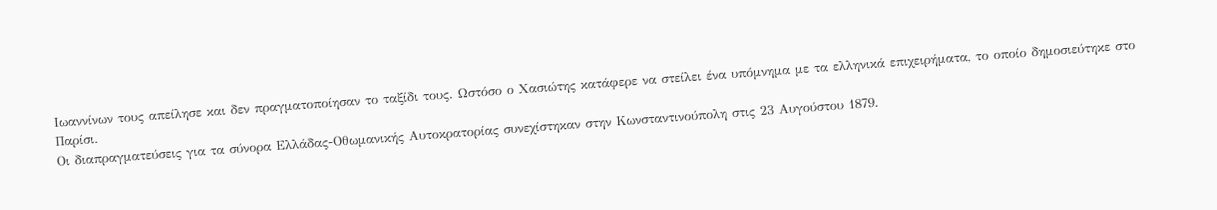Ιωαννίνων τους απείλησε και δεν πραγματοποίησαν το ταξίδι τους. Ωστόσο ο Χασιώτης κατάφερε να στείλει ένα υπόμνημα με τα ελληνικά επιχειρήματα, το οποίο δημοσιεύτηκε στο Παρίσι.
Οι διαπραγματεύσεις για τα σύνορα Ελλάδας-Οθωμανικής Αυτοκρατορίας συνεχίστηκαν στην Κωνσταντινούπολη στις 23 Αυγούστου 1879.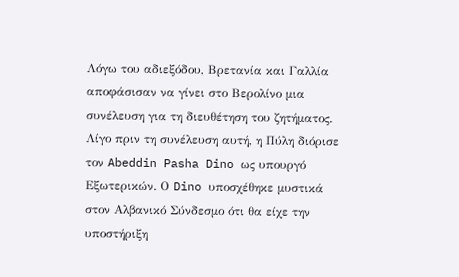Λόγω του αδιεξόδου, Βρετανία και Γαλλία αποφάσισαν να γίνει στο Βερολίνο μια συνέλευση για τη διευθέτηση του ζητήματος. Λίγο πριν τη συνέλευση αυτή, η Πύλη διόρισε τον Abeddin Pasha Dino ως υπουργό Εξωτερικών. Ο Dino υποσχέθηκε μυστικά στον Αλβανικό Σύνδεσμο ότι θα είχε την υποστήριξη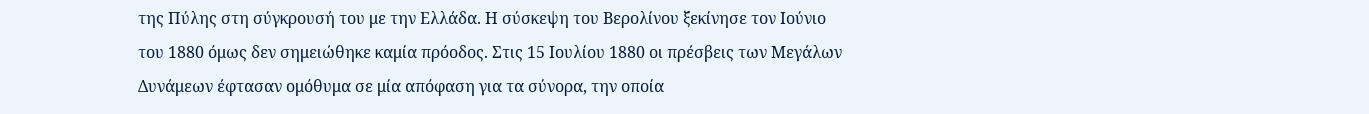της Πύλης στη σύγκρουσή του με την Ελλάδα. Η σύσκεψη του Βερολίνου ξεκίνησε τον Ιούνιο του 1880 όμως δεν σημειώθηκε καμία πρόοδος. Στις 15 Ιουλίου 1880 οι πρέσβεις των Μεγάλων Δυνάμεων έφτασαν ομόθυμα σε μία απόφαση για τα σύνορα, την οποία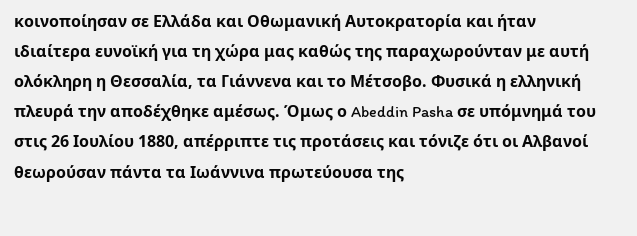κοινοποίησαν σε Ελλάδα και Οθωμανική Αυτοκρατορία και ήταν ιδιαίτερα ευνοϊκή για τη χώρα μας καθώς της παραχωρούνταν με αυτή ολόκληρη η Θεσσαλία, τα Γιάννενα και το Μέτσοβο. Φυσικά η ελληνική πλευρά την αποδέχθηκε αμέσως. Όμως ο Abeddin Pasha σε υπόμνημά του στις 26 Ιουλίου 1880, απέρριπτε τις προτάσεις και τόνιζε ότι οι Αλβανοί θεωρούσαν πάντα τα Ιωάννινα πρωτεύουσα της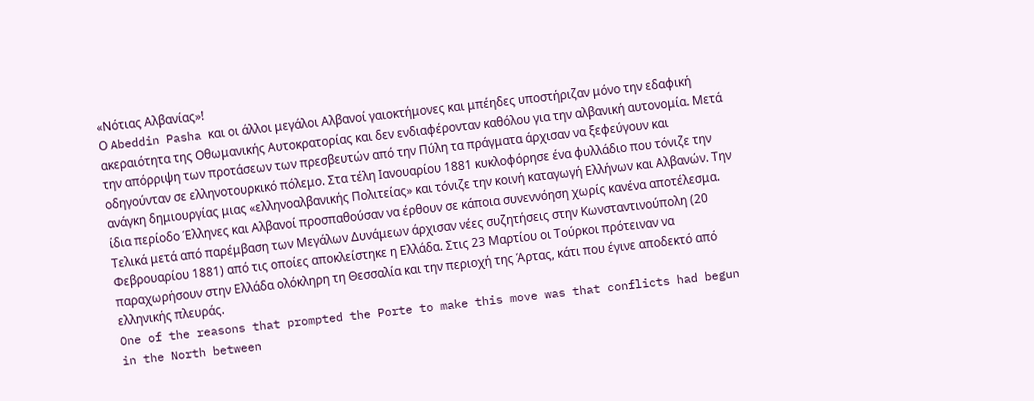«Νότιας Αλβανίας»!
Ο Abeddin Pasha και οι άλλοι μεγάλοι Αλβανοί γαιοκτήμονες και μπέηδες υποστήριζαν μόνο την εδαφική ακεραιότητα της Οθωμανικής Αυτοκρατορίας και δεν ενδιαφέρονταν καθόλου για την αλβανική αυτονομία. Μετά την απόρριψη των προτάσεων των πρεσβευτών από την Πύλη τα πράγματα άρχισαν να ξεφεύγουν και οδηγούνταν σε ελληνοτουρκικό πόλεμο. Στα τέλη Ιανουαρίου 1881 κυκλοφόρησε ένα φυλλάδιο που τόνιζε την ανάγκη δημιουργίας μιας «ελληνοαλβανικής Πολιτείας» και τόνιζε την κοινή καταγωγή Ελλήνων και Αλβανών. Την ίδια περίοδο Έλληνες και Αλβανοί προσπαθούσαν να έρθουν σε κάποια συνεννόηση χωρίς κανένα αποτέλεσμα. Τελικά μετά από παρέμβαση των Μεγάλων Δυνάμεων άρχισαν νέες συζητήσεις στην Κωνσταντινούπολη (20 Φεβρουαρίου 1881) από τις οποίες αποκλείστηκε η Ελλάδα. Στις 23 Μαρτίου οι Τούρκοι πρότειναν να παραχωρήσουν στην Ελλάδα ολόκληρη τη Θεσσαλία και την περιοχή της Άρτας, κάτι που έγινε αποδεκτό από ελληνικής πλευράς.
One of the reasons that prompted the Porte to make this move was that conflicts had begun in the North between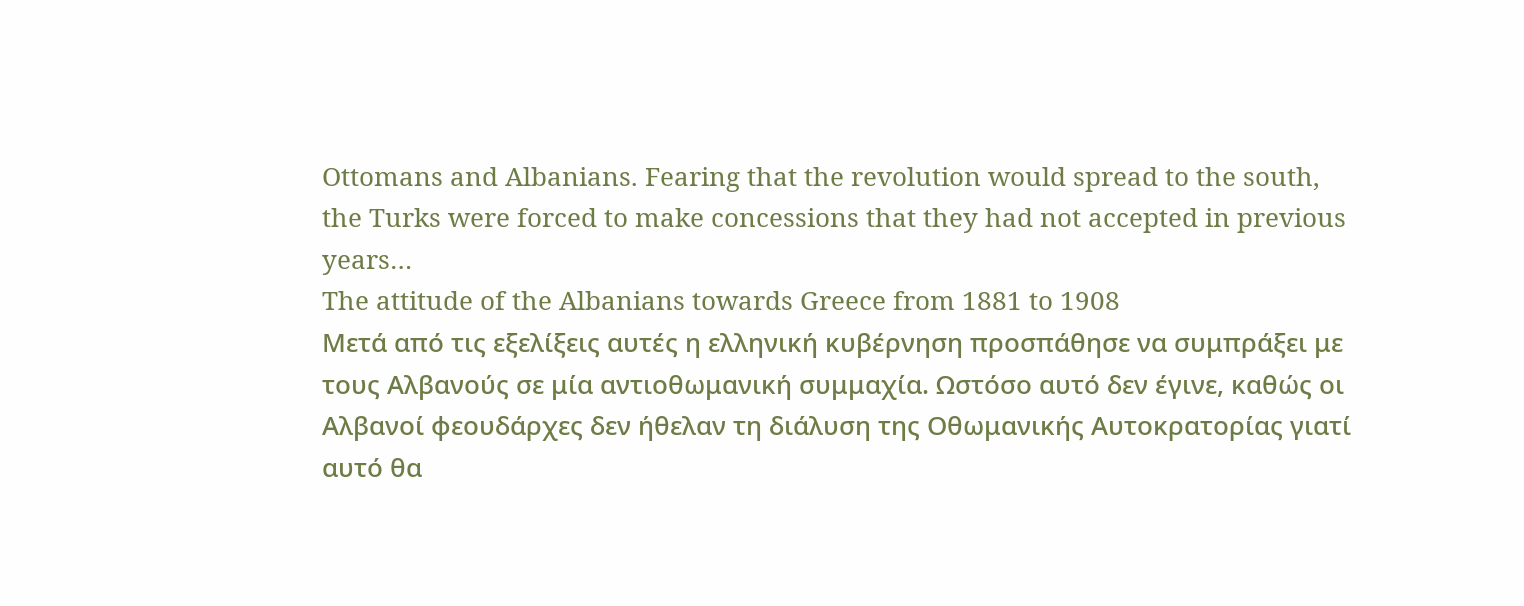Ottomans and Albanians. Fearing that the revolution would spread to the south, the Turks were forced to make concessions that they had not accepted in previous years…
The attitude of the Albanians towards Greece from 1881 to 1908
Μετά από τις εξελίξεις αυτές η ελληνική κυβέρνηση προσπάθησε να συμπράξει με τους Αλβανούς σε μία αντιοθωμανική συμμαχία. Ωστόσο αυτό δεν έγινε, καθώς οι Αλβανοί φεουδάρχες δεν ήθελαν τη διάλυση της Οθωμανικής Αυτοκρατορίας γιατί αυτό θα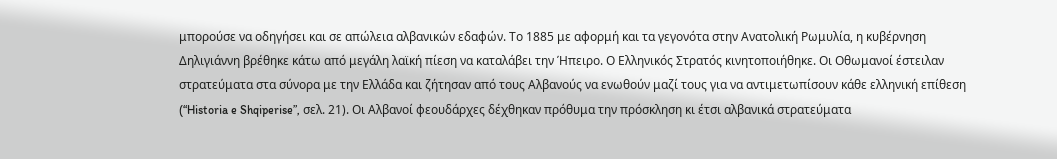μπορούσε να οδηγήσει και σε απώλεια αλβανικών εδαφών. Το 1885 με αφορμή και τα γεγονότα στην Ανατολική Ρωμυλία, η κυβέρνηση Δηλιγιάννη βρέθηκε κάτω από μεγάλη λαϊκή πίεση να καταλάβει την Ήπειρο. Ο Ελληνικός Στρατός κινητοποιήθηκε. Οι Οθωμανοί έστειλαν στρατεύματα στα σύνορα με την Ελλάδα και ζήτησαν από τους Αλβανούς να ενωθούν μαζί τους για να αντιμετωπίσουν κάθε ελληνική επίθεση (“Historia e Shqiperise”, σελ. 21). Οι Αλβανοί φεουδάρχες δέχθηκαν πρόθυμα την πρόσκληση κι έτσι αλβανικά στρατεύματα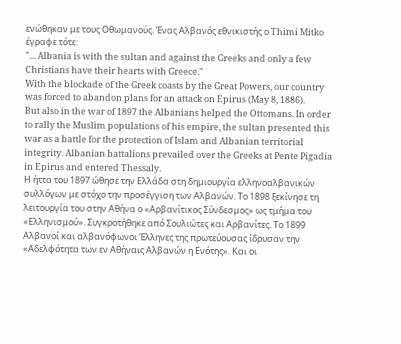ενώθηκαν με τους Οθωμανούς. Ένας Αλβανός εθνικιστής ο Thimi Mitko έγραφε τότε:
"... Albania is with the sultan and against the Greeks and only a few Christians have their hearts with Greece."
With the blockade of the Greek coasts by the Great Powers, our country was forced to abandon plans for an attack on Epirus (May 8, 1886).
But also in the war of 1897 the Albanians helped the Ottomans. In order to rally the Muslim populations of his empire, the sultan presented this war as a battle for the protection of Islam and Albanian territorial integrity. Albanian battalions prevailed over the Greeks at Pente Pigadia in Epirus and entered Thessaly.
Η ήττα του 1897 ώθησε την Ελλάδα στη δημιουργία ελληνοαλβανικών συλλόγων με στόχο την προσέγγιση των Αλβανών. Το 1898 ξεκίνησε τη λειτουργία του στην Αθήνα ο «Αρβανίτικος Σύνδεσμος» ως τμήμα του «Ελληνισμού». Συγκροτήθηκε από Σουλιώτες και Αρβανίτες. Το 1899 Αλβανοί και αλβανόφωνοι Έλληνες της πρωτεύουσας ίδρυσαν την «Αδελφότητα των εν Αθήναις Αλβανών η Ενότης». Και οι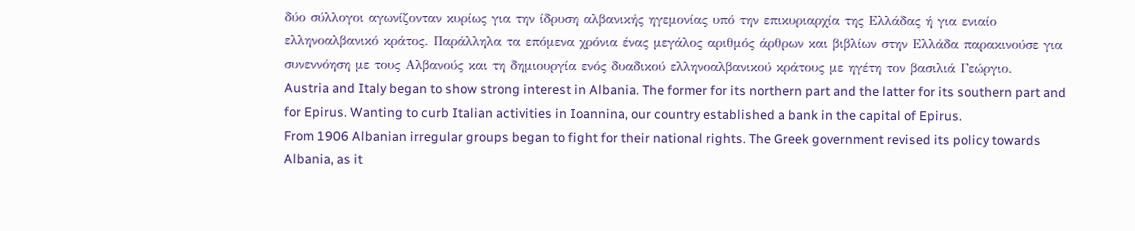δύο σύλλογοι αγωνίζονταν κυρίως για την ίδρυση αλβανικής ηγεμονίας υπό την επικυριαρχία της Ελλάδας ή για ενιαίο ελληνοαλβανικό κράτος. Παράλληλα τα επόμενα χρόνια ένας μεγάλος αριθμός άρθρων και βιβλίων στην Ελλάδα παρακινούσε για συνεννόηση με τους Αλβανούς και τη δημιουργία ενός δυαδικού ελληνοαλβανικού κράτους με ηγέτη τον βασιλιά Γεώργιο.
Austria and Italy began to show strong interest in Albania. The former for its northern part and the latter for its southern part and for Epirus. Wanting to curb Italian activities in Ioannina, our country established a bank in the capital of Epirus.
From 1906 Albanian irregular groups began to fight for their national rights. The Greek government revised its policy towards Albania, as it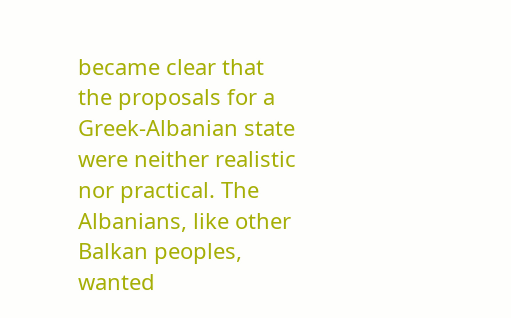became clear that the proposals for a Greek-Albanian state were neither realistic nor practical. The Albanians, like other Balkan peoples, wanted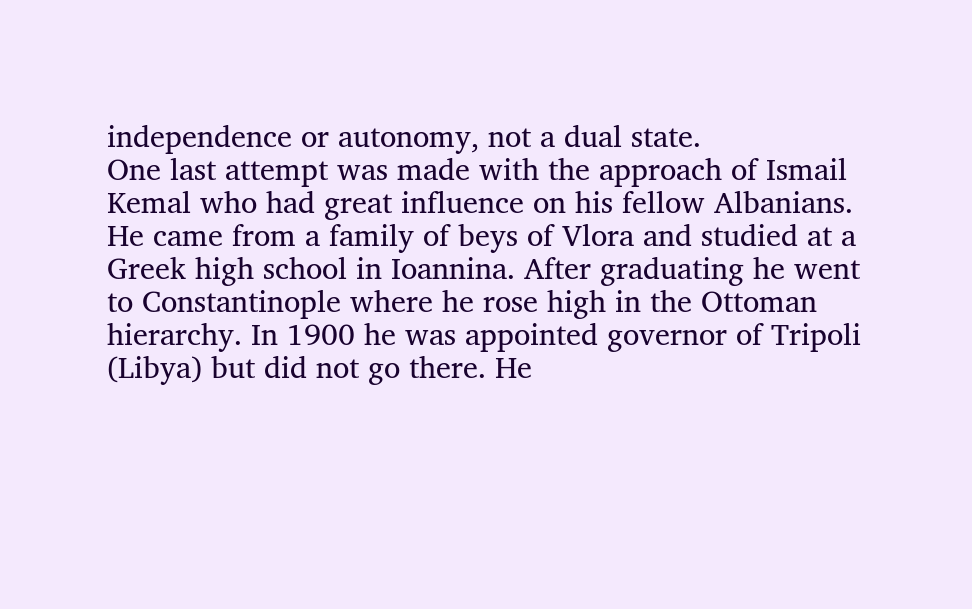independence or autonomy, not a dual state.
One last attempt was made with the approach of Ismail Kemal who had great influence on his fellow Albanians. He came from a family of beys of Vlora and studied at a Greek high school in Ioannina. After graduating he went to Constantinople where he rose high in the Ottoman hierarchy. In 1900 he was appointed governor of Tripoli (Libya) but did not go there. He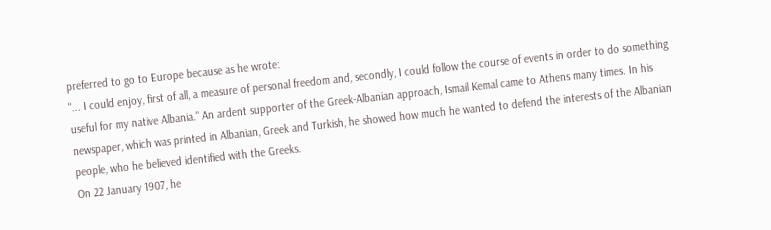preferred to go to Europe because as he wrote:
"... I could enjoy, first of all, a measure of personal freedom and, secondly, I could follow the course of events in order to do something useful for my native Albania." An ardent supporter of the Greek-Albanian approach, Ismail Kemal came to Athens many times. In his newspaper, which was printed in Albanian, Greek and Turkish, he showed how much he wanted to defend the interests of the Albanian people, who he believed identified with the Greeks.
On 22 January 1907, he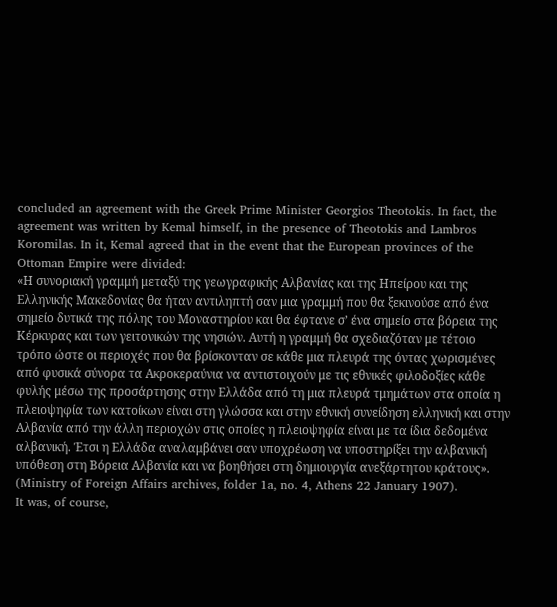concluded an agreement with the Greek Prime Minister Georgios Theotokis. In fact, the agreement was written by Kemal himself, in the presence of Theotokis and Lambros Koromilas. In it, Kemal agreed that in the event that the European provinces of the Ottoman Empire were divided:
«Η συνοριακή γραμμή μεταξύ της γεωγραφικής Αλβανίας και της Ηπείρου και της Ελληνικής Μακεδονίας θα ήταν αντιληπτή σαν μια γραμμή που θα ξεκινούσε από ένα σημείο δυτικά της πόλης του Μοναστηρίου και θα έφτανε σ’ ένα σημείο στα βόρεια της Κέρκυρας και των γειτονικών της νησιών. Αυτή η γραμμή θα σχεδιαζόταν με τέτοιο τρόπο ώστε οι περιοχές που θα βρίσκονταν σε κάθε μια πλευρά της όντας χωρισμένες από φυσικά σύνορα τα Ακροκεραύνια να αντιστοιχούν με τις εθνικές φιλοδοξίες κάθε φυλής μέσω της προσάρτησης στην Ελλάδα από τη μια πλευρά τμημάτων στα οποία η πλειοψηφία των κατοίκων είναι στη γλώσσα και στην εθνική συνείδηση ελληνική και στην Αλβανία από την άλλη περιοχών στις οποίες η πλειοψηφία είναι με τα ίδια δεδομένα αλβανική. Έτσι η Ελλάδα αναλαμβάνει σαν υποχρέωση να υποστηρίξει την αλβανική υπόθεση στη Βόρεια Αλβανία και να βοηθήσει στη δημιουργία ανεξάρτητου κράτους».
(Ministry of Foreign Affairs archives, folder 1a, no. 4, Athens 22 January 1907).
It was, of course,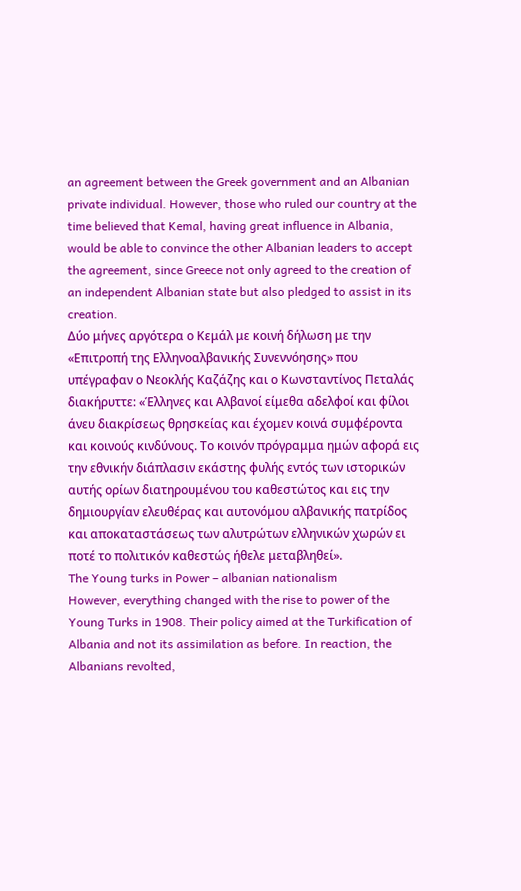an agreement between the Greek government and an Albanian private individual. However, those who ruled our country at the time believed that Kemal, having great influence in Albania, would be able to convince the other Albanian leaders to accept the agreement, since Greece not only agreed to the creation of an independent Albanian state but also pledged to assist in its creation.
Δύο μήνες αργότερα ο Κεμάλ με κοινή δήλωση με την «Επιτροπή της Ελληνοαλβανικής Συνεννόησης» που υπέγραφαν ο Νεοκλής Καζάζης και ο Κωνσταντίνος Πεταλάς διακήρυττε: «Έλληνες και Αλβανοί είμεθα αδελφοί και φίλοι άνευ διακρίσεως θρησκείας και έχομεν κοινά συμφέροντα και κοινούς κινδύνους. Το κοινόν πρόγραμμα ημών αφορά εις την εθνικήν διάπλασιν εκάστης φυλής εντός των ιστορικών αυτής ορίων διατηρουμένου του καθεστώτος και εις την δημιουργίαν ελευθέρας και αυτονόμου αλβανικής πατρίδος και αποκαταστάσεως των αλυτρώτων ελληνικών χωρών ει ποτέ το πολιτικόν καθεστώς ήθελε μεταβληθεί».
The Young turks in Power – albanian nationalism
However, everything changed with the rise to power of the Young Turks in 1908. Their policy aimed at the Turkification of Albania and not its assimilation as before. In reaction, the Albanians revolted,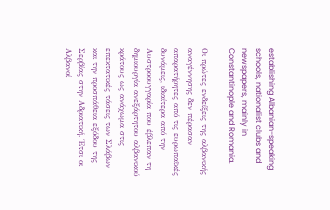establishing Albanian-speaking schools, nationalist clubs and newspapers, mainly in Constantinople and Romania.

Οι πρώτες ενδείξεις της αλβανικής αναγέννησης δεν πέρασαν απαρατήρητες από τις ευρωπαϊκές δυνάμεις, ιδιαίτερα από την Αυστροουγγαρία που έβλεπαν τη δημιουργία ανεξάρτητου αλβανικού κράτους ως ανάχωμα στις επεκτατικές τάσεις των Σλάβων και την προσπάθεια εξόδου της Σερβίας στην Αδριατική. Έτσι οι Αλβανοί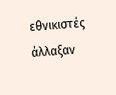εθνικιστές άλλαξαν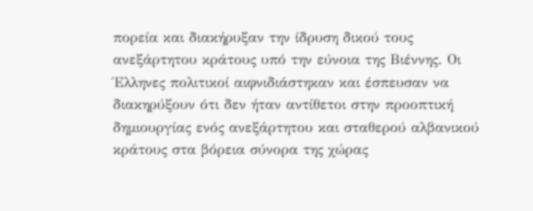πορεία και διακήρυξαν την ίδρυση δικού τους ανεξάρτητου κράτους υπό την εύνοια της Βιέννης. Οι Έλληνες πολιτικοί αιφνιδιάστηκαν και έσπευσαν να διακηρύξουν ότι δεν ήταν αντίθετοι στην προοπτική δημιουργίας ενός ανεξάρτητου και σταθερού αλβανικού κράτους στα βόρεια σύνορα της χώρας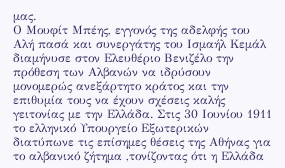μας.
Ο Μουφίτ Μπέης, εγγονός της αδελφής του Αλή πασά και συνεργάτης του Ισμαήλ Κεμάλ διαμήνυσε στον Ελευθέριο Βενιζέλο την πρόθεση των Αλβανών να ιδρύσουν μονομερώς ανεξάρτητο κράτος και την επιθυμία τους να έχουν σχέσεις καλής γειτονίας με την Ελλάδα. Στις 30 Ιουνίου 1911 το ελληνικό Υπουργείο Εξωτερικών διατύπωνε τις επίσημες θέσεις της Αθήνας για το αλβανικό ζήτημα ,τονίζοντας ότι η Ελλάδα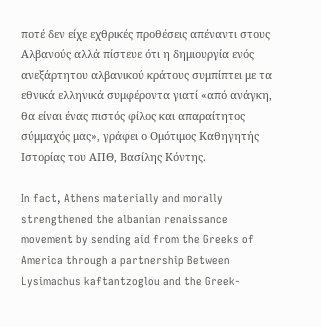ποτέ δεν είχε εχθρικές προθέσεις απέναντι στους Αλβανούς αλλά πίστευε ότι η δημιουργία ενός ανεξάρτητου αλβανικού κράτους συμπίπτει με τα εθνικά ελληνικά συμφέροντα γιατί «από ανάγκη, θα είναι ένας πιστός φίλος και απαραίτητος σύμμαχός μας», γράφει ο Ομότιμος Καθηγητής Ιστορίας του ΑΠΘ, Βασίλης Κόντης.

In fact, Athens materially and morally strengthened the albanian renaissance movement by sending aid from the Greeks of America through a partnership Between Lysimachus kaftantzoglou and the Greek-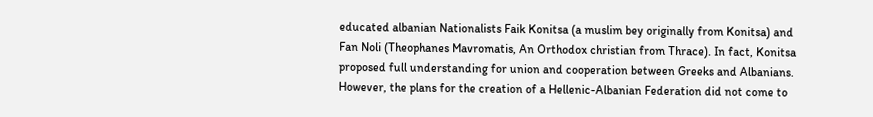educated albanian Nationalists Faik Konitsa (a muslim bey originally from Konitsa) and Fan Noli (Theophanes Mavromatis, An Orthodox christian from Thrace). In fact, Konitsa proposed full understanding for union and cooperation between Greeks and Albanians.
However, the plans for the creation of a Hellenic-Albanian Federation did not come to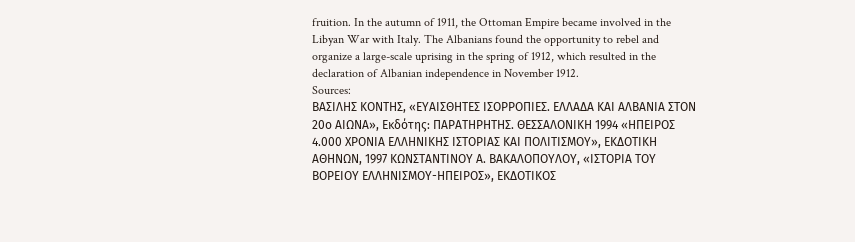fruition. In the autumn of 1911, the Ottoman Empire became involved in the Libyan War with Italy. The Albanians found the opportunity to rebel and organize a large-scale uprising in the spring of 1912, which resulted in the declaration of Albanian independence in November 1912.
Sources:
ΒΑΣΙΛΗΣ ΚΟΝΤΗΣ, «ΕΥΑΙΣΘΗΤΕΣ ΙΣΟΡΡΟΠΙΕΣ. ΕΛΛΑΔΑ ΚΑΙ ΑΛΒΑΝΙΑ ΣΤΟΝ 20ο ΑΙΩΝΑ», Εκδότης: ΠΑΡΑΤΗΡΗΤΗΣ. ΘΕΣΣΑΛΟΝΙΚΗ 1994 «ΗΠΕΙΡΟΣ 4.000 ΧΡΟΝΙΑ ΕΛΛΗΝΙΚΗΣ ΙΣΤΟΡΙΑΣ ΚΑΙ ΠΟΛΙΤΙΣΜΟΥ», ΕΚΔΟΤΙΚΗ ΑΘΗΝΩΝ, 1997 ΚΩΝΣΤΑΝΤΙΝΟΥ Α. ΒΑΚΑΛΟΠΟΥΛΟΥ, «ΙΣΤΟΡΙΑ ΤΟΥ ΒΟΡΕΙΟΥ ΕΛΛΗΝΙΣΜΟΥ-ΗΠΕΙΡΟΣ», ΕΚΔΟΤΙΚΟΣ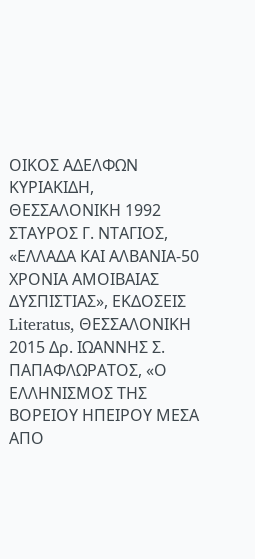ΟΙΚΟΣ ΑΔΕΛΦΩΝ ΚΥΡΙΑΚΙΔΗ, ΘΕΣΣΑΛΟΝΙΚΗ 1992 ΣΤΑΥΡΟΣ Γ. ΝΤΑΓΙΟΣ, «ΕΛΛΑΔΑ ΚΑΙ ΑΛΒΑΝΙΑ-50 ΧΡΟΝΙΑ ΑΜΟΙΒΑΙΑΣ ΔΥΣΠΙΣΤΙΑΣ», ΕΚΔΟΣΕΙΣ Literatus, ΘΕΣΣΑΛΟΝΙΚΗ 2015 Δρ. ΙΩΑΝΝΗΣ Σ. ΠΑΠΑΦΛΩΡΑΤΟΣ, «Ο ΕΛΛΗΝΙΣΜΟΣ ΤΗΣ ΒΟΡΕΙΟΥ ΗΠΕΙΡΟΥ ΜΕΣΑ ΑΠΟ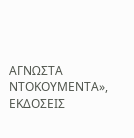ΑΓΝΩΣΤΑ ΝΤΟΚΟΥΜΕΝΤΑ», ΕΚΔΟΣΕΙΣ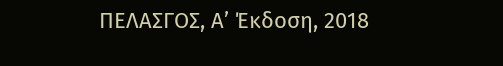ΠΕΛΑΣΓΟΣ, Α’ Έκδοση, 2018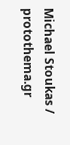Michael Stoukas / protothema.gr